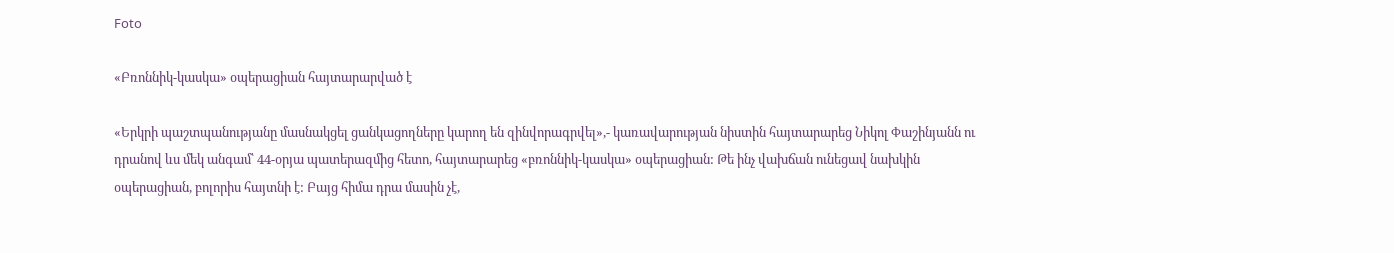Foto

«Բռոննիկ-կասկա» օպերացիան հայտարարված է

«Երկրի պաշտպանությանը մասնակցել ցանկացողները կարող են զինվորագրվել»,- կառավարության նիստին հայտարարեց Նիկոլ Փաշինյանն ու դրանով ևս մեկ անգամ՝ 44-օրյա պատերազմից հետո, հայտարարեց «բռոննիկ-կասկա» օպերացիան: Թե ինչ վախճան ունեցավ նախկին օպերացիան, բոլորիս հայտնի է: Բայց հիմա դրա մասին չէ,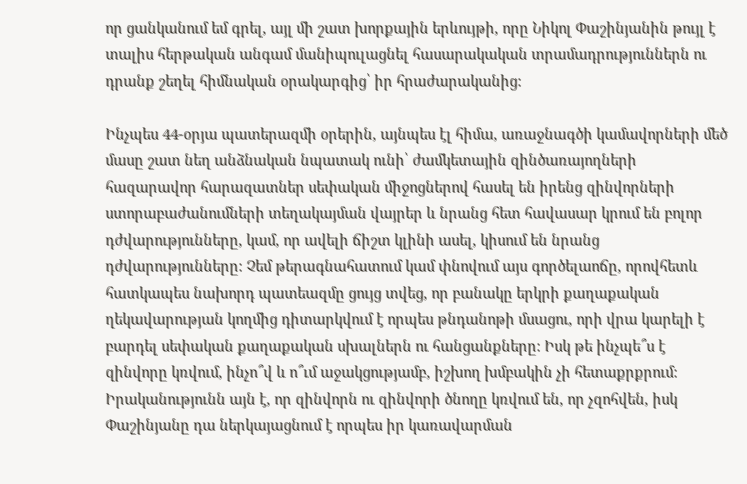որ ցանկանում եմ գրել, այլ մի շատ խորքային երևույթի, որը Նիկոլ Փաշինյանին թույլ է տալիս հերթական անգամ մանիպուլացնել հասարակական տրամադրություններն ու դրանք շեղել հիմնական օրակարգից՝ իր հրաժարականից:

Ինչպես 44-օրյա պատերազմի օրերին, այնպես էլ հիմա, առաջնագծի կամավորների մեծ մասը շատ նեղ անձնական նպատակ ունի՝ ժամկետային զինծառայողների հազարավոր հարազատներ սեփական միջոցներով հասել են իրենց զինվորների ստորաբաժանումների տեղակայման վայրեր և նրանց հետ հավասար կրում են բոլոր դժվարությունները, կամ, որ ավելի ճիշտ կլինի ասել, կիսում են նրանց դժվարությունները: Չեմ թերագնահատում կամ փնովում այս գործելաոճը, որովհետև հատկապես նախորդ պատեազմը ցույց տվեց, որ բանակը երկրի քաղաքական ղեկավարության կողմից դիտարկվում է որպես թնդանոթի մսացու, որի վրա կարելի է բարդել սեփական քաղաքական սխալներն ու հանցանքները: Իսկ թե ինչպե՞ս է զինվորը կռվում, ինչո՞վ և ո՞ւմ աջակցությամբ, իշխող խմբակին չի հետաքրքրում: Իրականությունն այն է, որ զինվորն ու զինվորի ծնողը կռվում են, որ չզոհվեն, իսկ Փաշինյանը դա ներկայացնում է որպես իր կառավարման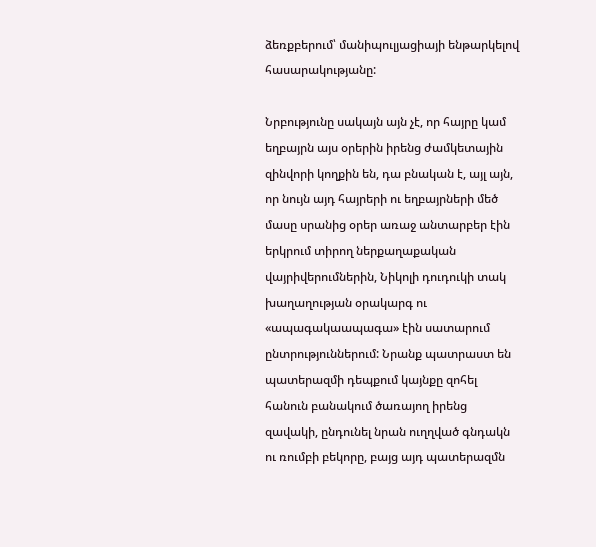ձեռքբերում՝ մանիպուլյացիայի ենթարկելով հասարակությանը:

Նրբությունը սակայն այն չէ, որ հայրը կամ եղբայրն այս օրերին իրենց ժամկետային զինվորի կողքին են, դա բնական է, այլ այն, որ նույն այդ հայրերի ու եղբայրների մեծ մասը սրանից օրեր առաջ անտարբեր էին երկրում տիրող ներքաղաքական վայրիվերումներին, Նիկոլի դուդուկի տակ խաղաղության օրակարգ ու «ապագակաապագա» էին սատարում ընտրություններում: Նրանք պատրաստ են պատերազմի դեպքում կայնքը զոհել հանուն բանակում ծառայող իրենց զավակի, ընդունել նրան ուղղված գնդակն ու ռումբի բեկորը, բայց այդ պատերազմն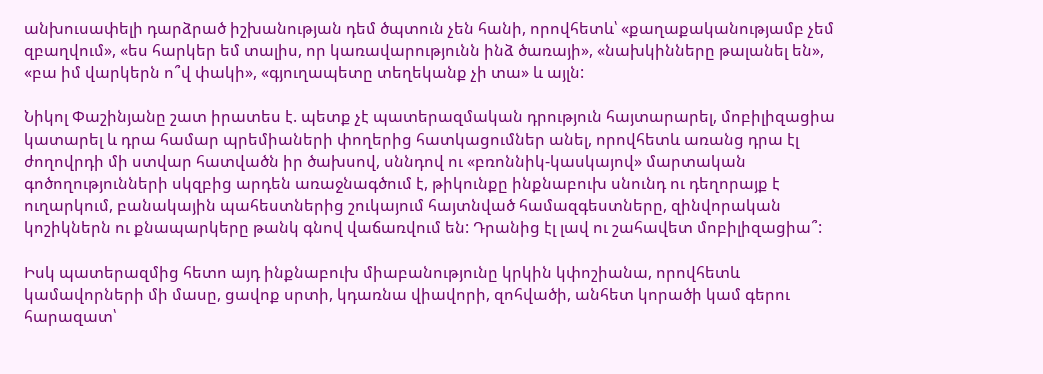անխուսափելի դարձրած իշխանության դեմ ծպտուն չեն հանի, որովհետև՝ «քաղաքականությամբ չեմ զբաղվում», «ես հարկեր եմ տալիս, որ կառավարությունն ինձ ծառայի», «նախկինները թալանել են», «բա իմ վարկերն ո՞վ փակի», «գյուղապետը տեղեկանք չի տա» և այլն:

Նիկոլ Փաշինյանը շատ իրատես է. պետք չէ պատերազմական դրություն հայտարարել, մոբիլիզացիա կատարել և դրա համար պրեմիաների փողերից հատկացումներ անել, որովհետև առանց դրա էլ ժողովրդի մի ստվար հատվածն իր ծախսով, սննդով ու «բռոննիկ-կասկայով» մարտական գոծողությունների սկզբից արդեն առաջնագծում է, թիկունքը ինքնաբուխ սնունդ ու դեղորայք է ուղարկում, բանակային պահեստներից շուկայում հայտնված համազգեստները, զինվորական կոշիկներն ու քնապարկերը թանկ գնով վաճառվում են: Դրանից էլ լավ ու շահավետ մոբիլիզացիա՞:

Իսկ պատերազմից հետո այդ ինքնաբուխ միաբանությունը կրկին կփոշիանա, որովհետև կամավորների մի մասը, ցավոք սրտի, կդառնա վիավորի, զոհվածի, անհետ կորածի կամ գերու հարազատ՝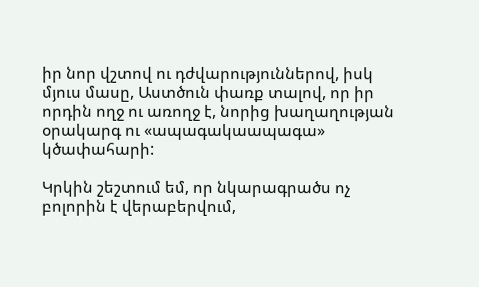իր նոր վշտով ու դժվարություններով, իսկ մյուս մասը, Աստծուն փառք տալով, որ իր որդին ողջ ու առողջ է, նորից խաղաղության օրակարգ ու «ապագակաապագա» կծափահարի:

Կրկին շեշտում եմ, որ նկարագրածս ոչ բոլորին է վերաբերվում,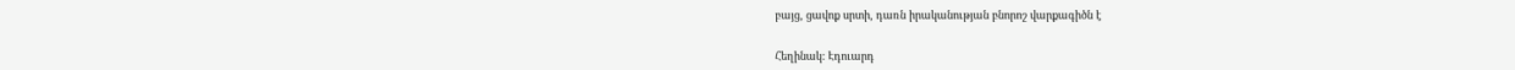բայց, ցավոք սրտի, դառն իրականության բնորոշ վարքագիծն է

Հեղինակ: Էդուարդ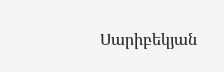Սարիբեկյան